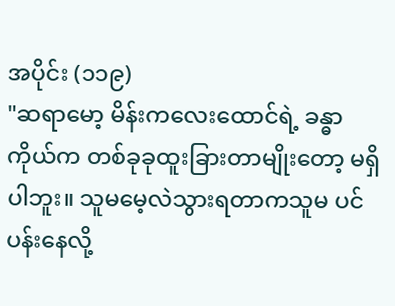အပိုင်း (၁၁၉)
"ဆရာမော့ မိန်းကလေးထောင်ရဲ့ ခန္ဓာကိုယ်က တစ်ခုခုထူးခြားတာမျိုးတော့ မရှိပါဘူး။ သူမမေ့လဲသွားရတာကသူမ ပင်ပန်းနေလို့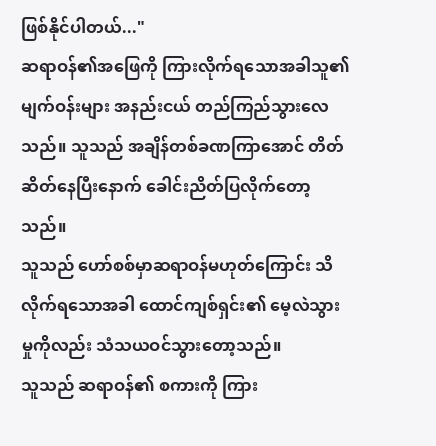ဖြစ်နိုင်ပါတယ်..."
ဆရာဝန်၏အဖြေကို ကြားလိုက်ရသောအခါသူ၏မျက်ဝန်းများ အနည်းငယ် တည်ကြည်သွားလေသည်။ သူသည် အချိန်တစ်ခဏကြာအောင် တိတ်ဆိတ်နေပြီးနောက် ခေါင်းညိတ်ပြလိုက်တော့သည်။
သူသည် ဟော်စစ်မှာဆရာဝန်မဟုတ်ကြောင်း သိလိုက်ရသောအခါ ထောင်ကျစ်ရှင်း၏ မေ့လဲသွားမှုကိုလည်း သံသယဝင်သွားတော့သည်။
သူသည် ဆရာဝန်၏ စကားကို ကြား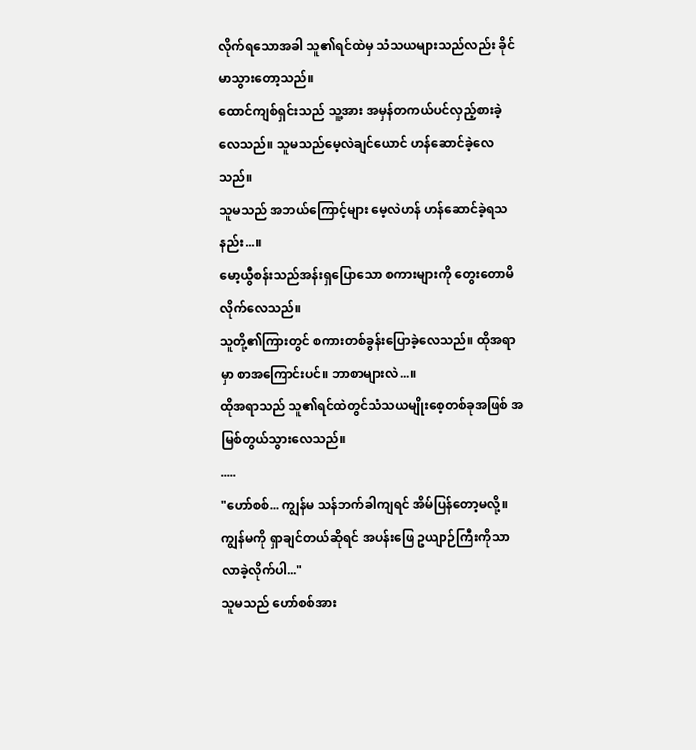လိုက်ရသောအခါ သူ၏ရင်ထဲမှ သံသယများသည်လည်း ခိုင်မာသွားတော့သည်။
ထောင်ကျစ်ရှင်းသည် သူ့အား အမှန်တကယ်ပင်လှည့်စားခဲ့လေသည်။ သူမသည်မေ့လဲချင်ယောင် ဟန်ဆောင်ခဲ့လေသည်။
သူမသည် အဘယ်ကြောင့်များ မေ့လဲဟန် ဟန်ဆောင်ခဲ့ရသနည်း...။
မော့ယွီစန်းသည်အန်းရှပြောသော စကားများကို တွေးတောမိလိုက်လေသည်။
သူတို့၏ကြားတွင် စကားတစ်ခွန်းပြောခဲ့လေသည်။ ထိုအရာမှာ စာအကြောင်းပင်။ ဘာစာများလဲ...။
ထိုအရာသည် သူ၏ရင်ထဲတွင်သံသယမျိုးစေ့တစ်ခုအဖြစ် အမြစ်တွယ်သွားလေသည်။
.....
"ဟော်စစ်... ကျွန်မ သန်ဘက်ခါကျရင် အိမ်ပြန်တော့မလို့။ ကျွန်မကို ရှာချင်တယ်ဆိုရင် အပန်းဖြေ ဥယျာဉ်ကြီးကိုသာ လာခဲ့လိုက်ပါ..."
သူမသည် ဟော်စစ်အား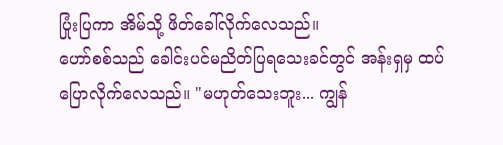ပြုံးပြကာ အိမ်သို့ ဖိတ်ခေါ်လိုက်လေသည်။
ဟော်စစ်သည် ခေါင်းပင်မညိတ်ပြရသေးခင်တွင် အန်းရှမှ ထပ်ပြောလိုက်လေသည်။ "မဟုတ်သေးဘူး... ကျွန်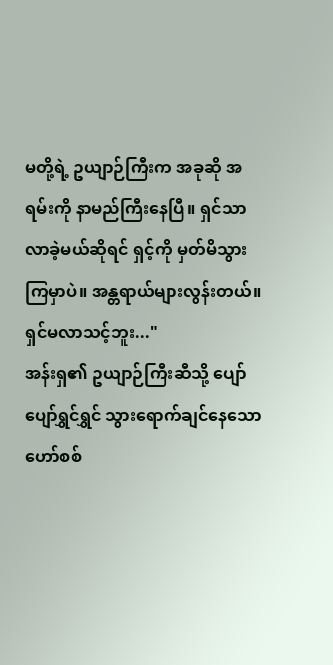မတို့ရဲ့ ဥယျာဉ်ကြီးက အခုဆို အရမ်းကို နာမည်ကြီးနေပြီ။ ရှင်သာ လာခဲ့မယ်ဆိုရင် ရှင့်ကို မှတ်မိသွားကြမှာပဲ။ အန္တရာယ်များလွန်းတယ်။ ရှင်မလာသင့်ဘူး..."
အန်းရှ၏ ဥယျာဉ်ကြီးဆီသို့ ပျော်ပျော်ရွှင်ရွှင် သွားရောက်ချင်နေသော ဟော်စစ်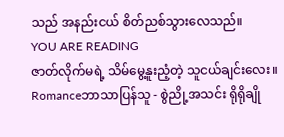သည် အနည်းငယ် စိတ်ညစ်သွားလေသည်။
YOU ARE READING
ဇာတ်လိုက်မရဲ့ သိမ်မွေ့နူးညံ့တဲ့ သူငယ်ချင်းလေး။
Romanceဘာသာပြန်သူ - စွဲညို့အသင်း ရိုရိုချို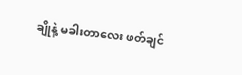ချိုနဲ့ မခါးတာလေး ဖတ်ချင်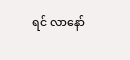ရင် လာနော်